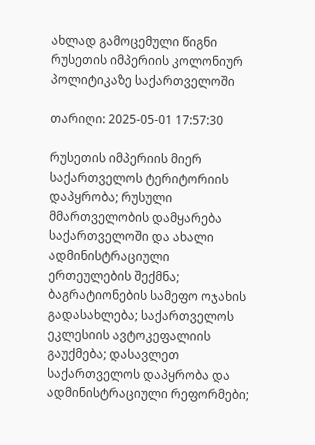ახლად გამოცემული წიგნი რუსეთის იმპერიის კოლონიურ პოლიტიკაზე საქართველოში

თარიღი: 2025-05-01 17:57:30

რუსეთის იმპერიის მიერ საქართველოს ტერიტორიის დაპყრობა; რუსული მმართველობის დამყარება საქართველოში და ახალი ადმინისტრაციული ერთეულების შექმნა; ბაგრატიონების სამეფო ოჯახის გადასახლება; საქართველოს ეკლესიის ავტოკეფალიის გაუქმება; დასავლეთ საქართველოს დაპყრობა და ადმინისტრაციული რეფორმები;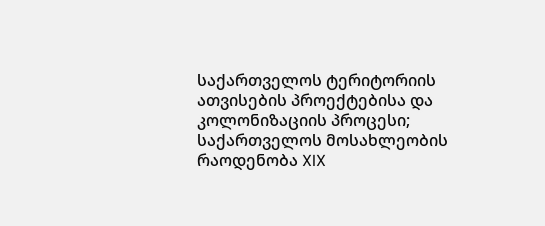საქართველოს ტერიტორიის ათვისების პროექტებისა და კოლონიზაციის პროცესი; საქართველოს მოსახლეობის რაოდენობა XIX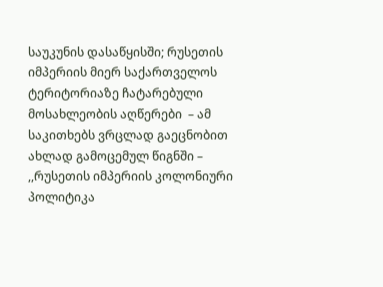საუკუნის დასაწყისში; რუსეთის იმპერიის მიერ საქართველოს ტერიტორიაზე ჩატარებული მოსახლეობის აღწერები  – ამ საკითხებს ვრცლად გაეცნობით ახლად გამოცემულ წიგნში – ,,რუსეთის იმპერიის კოლონიური პოლიტიკა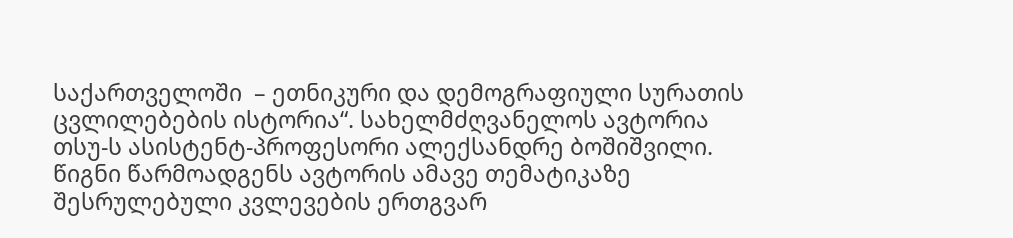საქართველოში  – ეთნიკური და დემოგრაფიული სურათის ცვლილებების ისტორია“. სახელმძღვანელოს ავტორია თსუ-ს ასისტენტ-პროფესორი ალექსანდრე ბოშიშვილი. წიგნი წარმოადგენს ავტორის ამავე თემატიკაზე შესრულებული კვლევების ერთგვარ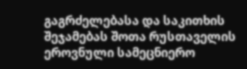გაგრძელებასა და საკითხის შეჯამებას შოთა რუსთაველის ეროვნული სამეცნიერო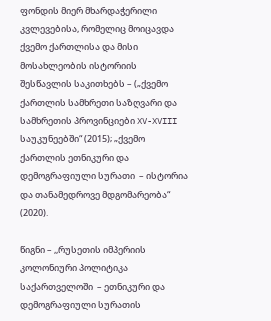ფონდის მიერ მხარდაჭერილი კვლევებისა, რომელიც მოიცავდა ქვემო ქართლისა და მისი მოსახლეობის ისტორიის შესწავლის საკითხებს – („ქვემო ქართლის სამხრეთი საზღვარი და სამხრეთის პროვინციები XV-XVIII საუკუნეებში“ (2015); „ქვემო ქართლის ეთნიკური და დემოგრაფიული სურათი  – ისტორია და თანამედროვე მდგომარეობა“ (2020).

წიგნი – ,,რუსეთის იმპერიის კოლონიური პოლიტიკა საქართველოში  – ეთნიკური და დემოგრაფიული სურათის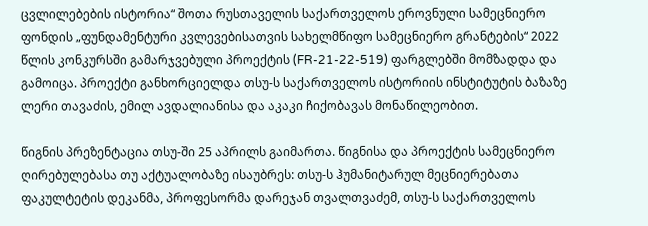ცვლილებების ისტორია“ შოთა რუსთაველის საქართველოს ეროვნული სამეცნიერო ფონდის „ფუნდამენტური კვლევებისათვის სახელმწიფო სამეცნიერო გრანტების“ 2022 წლის კონკურსში გამარჯვებული პროექტის (FR-21-22-519) ფარგლებში მომზადდა და გამოიცა. პროექტი განხორციელდა თსუ-ს საქართველოს ისტორიის ინსტიტუტის ბაზაზე ლერი თავაძის, ემილ ავდალიანისა და აკაკი ჩიქობავას მონაწილეობით.

წიგნის პრეზენტაცია თსუ-ში 25 აპრილს გაიმართა. წიგნისა და პროექტის სამეცნიერო ღირებულებასა თუ აქტუალობაზე ისაუბრეს: თსუ-ს ჰუმანიტარულ მეცნიერებათა ფაკულტეტის დეკანმა, პროფესორმა დარეჯან თვალთვაძემ, თსუ-ს საქართველოს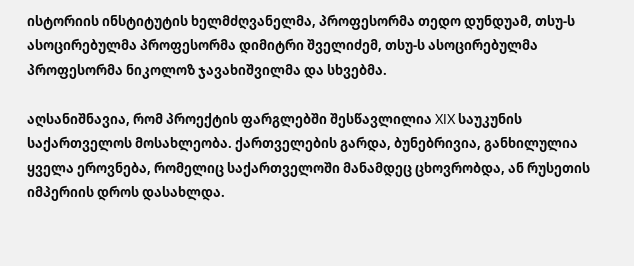ისტორიის ინსტიტუტის ხელმძღვანელმა, პროფესორმა თედო დუნდუამ, თსუ-ს ასოცირებულმა პროფესორმა დიმიტრი შველიძემ, თსუ-ს ასოცირებულმა პროფესორმა ნიკოლოზ ჯავახიშვილმა და სხვებმა.

აღსანიშნავია, რომ პროექტის ფარგლებში შესწავლილია XIX საუკუნის საქართველოს მოსახლეობა. ქართველების გარდა, ბუნებრივია, განხილულია ყველა ეროვნება, რომელიც საქართველოში მანამდეც ცხოვრობდა, ან რუსეთის იმპერიის დროს დასახლდა.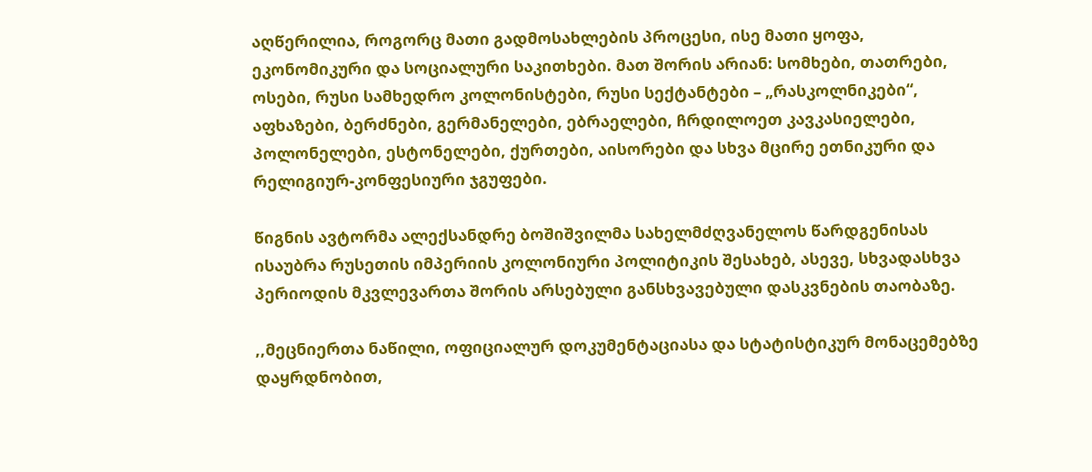აღწერილია, როგორც მათი გადმოსახლების პროცესი, ისე მათი ყოფა, ეკონომიკური და სოციალური საკითხები. მათ შორის არიან: სომხები, თათრები, ოსები, რუსი სამხედრო კოლონისტები, რუსი სექტანტები – „რასკოლნიკები“, აფხაზები, ბერძნები, გერმანელები, ებრაელები, ჩრდილოეთ კავკასიელები, პოლონელები, ესტონელები, ქურთები, აისორები და სხვა მცირე ეთნიკური და რელიგიურ-კონფესიური ჯგუფები.

წიგნის ავტორმა ალექსანდრე ბოშიშვილმა სახელმძღვანელოს წარდგენისას ისაუბრა რუსეთის იმპერიის კოლონიური პოლიტიკის შესახებ, ასევე, სხვადასხვა პერიოდის მკვლევართა შორის არსებული განსხვავებული დასკვნების თაობაზე.

,,მეცნიერთა ნაწილი, ოფიციალურ დოკუმენტაციასა და სტატისტიკურ მონაცემებზე დაყრდნობით,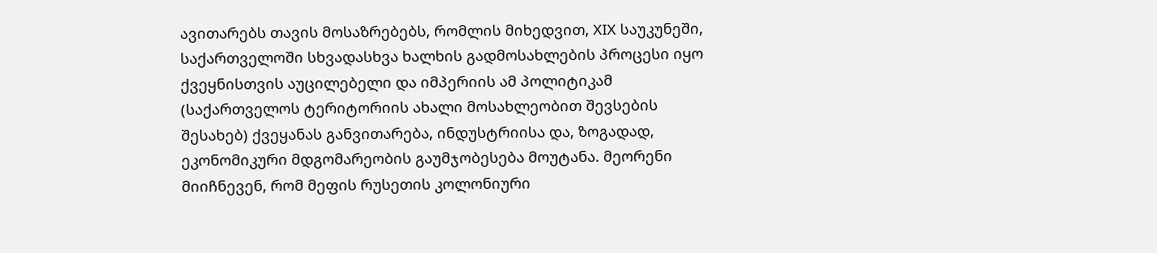ავითარებს თავის მოსაზრებებს, რომლის მიხედვით, XIX საუკუნეში, საქართველოში სხვადასხვა ხალხის გადმოსახლების პროცესი იყო ქვეყნისთვის აუცილებელი და იმპერიის ამ პოლიტიკამ (საქართველოს ტერიტორიის ახალი მოსახლეობით შევსების შესახებ) ქვეყანას განვითარება, ინდუსტრიისა და, ზოგადად, ეკონომიკური მდგომარეობის გაუმჯობესება მოუტანა. მეორენი მიიჩნევენ, რომ მეფის რუსეთის კოლონიური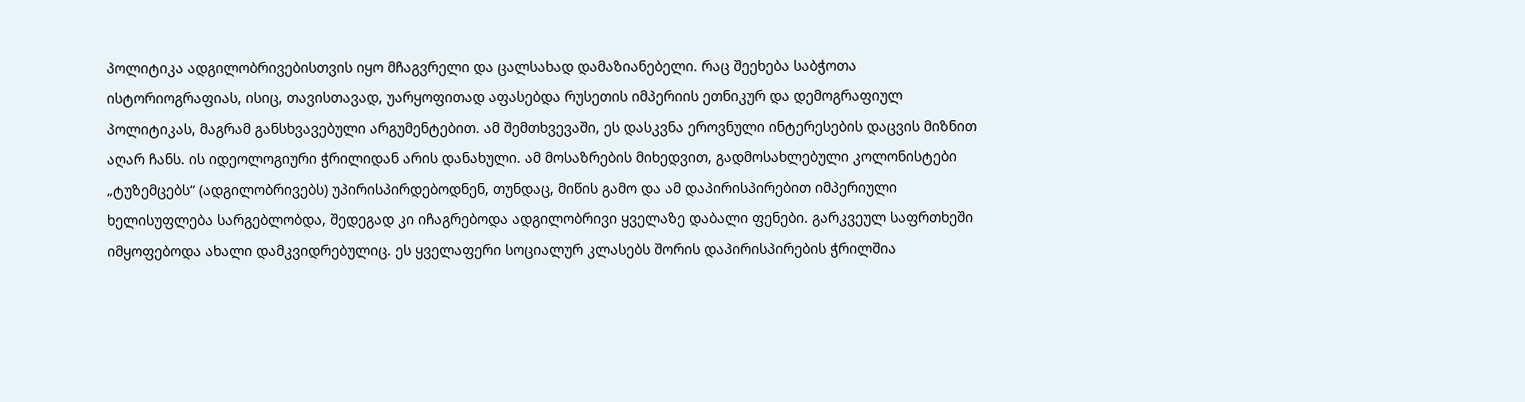პოლიტიკა ადგილობრივებისთვის იყო მჩაგვრელი და ცალსახად დამაზიანებელი. რაც შეეხება საბჭოთა ისტორიოგრაფიას, ისიც, თავისთავად, უარყოფითად აფასებდა რუსეთის იმპერიის ეთნიკურ და დემოგრაფიულ პოლიტიკას, მაგრამ განსხვავებული არგუმენტებით. ამ შემთხვევაში, ეს დასკვნა ეროვნული ინტერესების დაცვის მიზნით აღარ ჩანს. ის იდეოლოგიური ჭრილიდან არის დანახული. ამ მოსაზრების მიხედვით, გადმოსახლებული კოლონისტები „ტუზემცებს“ (ადგილობრივებს) უპირისპირდებოდნენ, თუნდაც, მიწის გამო და ამ დაპირისპირებით იმპერიული ხელისუფლება სარგებლობდა, შედეგად კი იჩაგრებოდა ადგილობრივი ყველაზე დაბალი ფენები. გარკვეულ საფრთხეში იმყოფებოდა ახალი დამკვიდრებულიც. ეს ყველაფერი სოციალურ კლასებს შორის დაპირისპირების ჭრილშია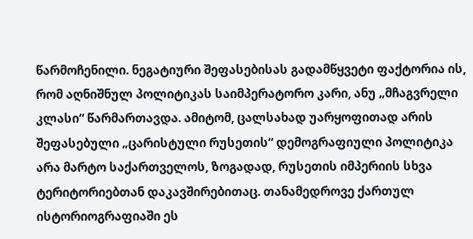წარმოჩენილი. ნეგატიური შეფასებისას გადამწყვეტი ფაქტორია ის, რომ აღნიშნულ პოლიტიკას საიმპერატორო კარი, ანუ „მჩაგვრელი კლასი“ წარმართავდა. ამიტომ, ცალსახად უარყოფითად არის შეფასებული „ცარისტული რუსეთის“ დემოგრაფიული პოლიტიკა არა მარტო საქართველოს, ზოგადად, რუსეთის იმპერიის სხვა ტერიტორიებთან დაკავშირებითაც. თანამედროვე ქართულ ისტორიოგრაფიაში ეს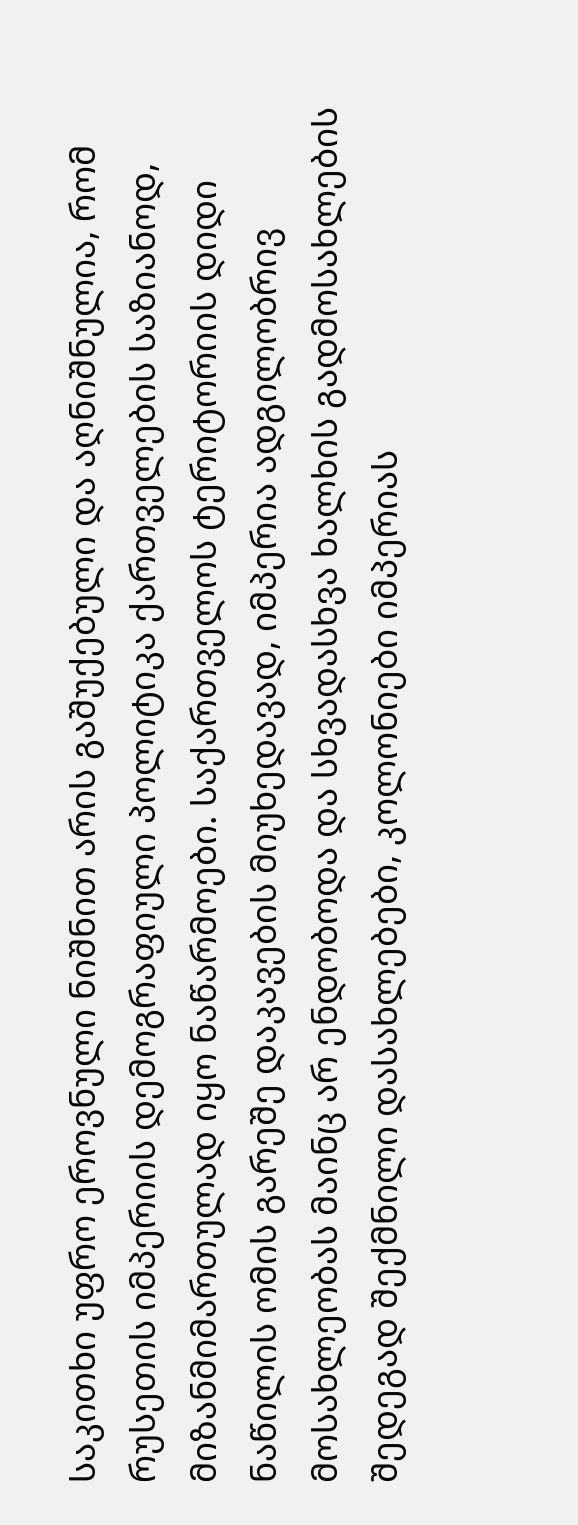საკითხი უფრო ეროვნული ნიშნით არის გაშუქებული და აღნიშნულია, რომ რუსეთის იმპერიის დემოგრაფიული პოლიტიკა ქართველების საზიანოდ, მიზანმიმართულად იყო ნაწარმოები. საქართველოს ტერიტორიის დიდი ნაწილის ომის გარეშე დაკავების მიუხედავად, იმპერია ადგილობრივ მოსახლეობას მაინც არ ენდობოდა და სხვადასხვა ხალხის გადმოსახლების შედეგად შექმნილი დასახლებები, კოლონიები იმპერიას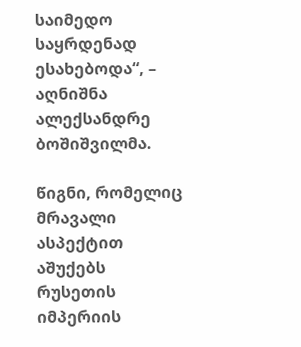საიმედო საყრდენად ესახებოდა“, – აღნიშნა ალექსანდრე ბოშიშვილმა.

წიგნი, რომელიც მრავალი ასპექტით აშუქებს რუსეთის იმპერიის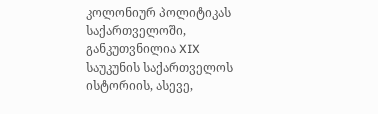კოლონიურ პოლიტიკას საქართველოში, განკუთვნილია XIX საუკუნის საქართველოს ისტორიის, ასევე,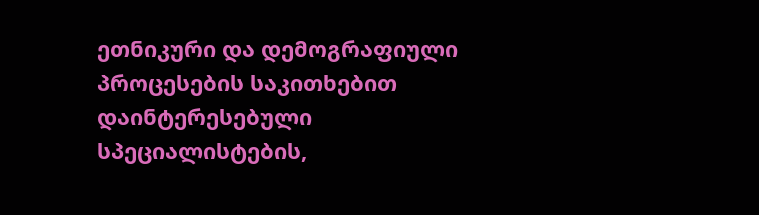ეთნიკური და დემოგრაფიული პროცესების საკითხებით დაინტერესებული სპეციალისტების,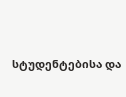სტუდენტებისა და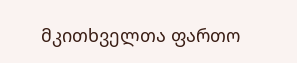მკითხველთა ფართო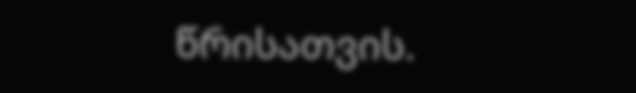წრისათვის.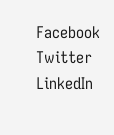Facebook
Twitter
LinkedIn